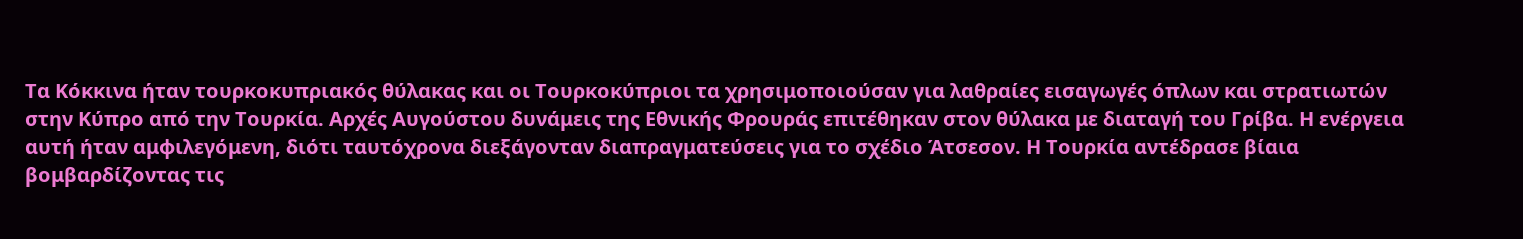Τα Κόκκινα ήταν τουρκοκυπριακός θύλακας και οι Τουρκοκύπριοι τα χρησιμοποιούσαν για λαθραίες εισαγωγές όπλων και στρατιωτών στην Κύπρο από την Τουρκία. Αρχές Αυγούστου δυνάμεις της Εθνικής Φρουράς επιτέθηκαν στον θύλακα με διαταγή του Γρίβα. Η ενέργεια αυτή ήταν αμφιλεγόμενη, διότι ταυτόχρονα διεξάγονταν διαπραγματεύσεις για το σχέδιο Άτσεσον. Η Τουρκία αντέδρασε βίαια βομβαρδίζοντας τις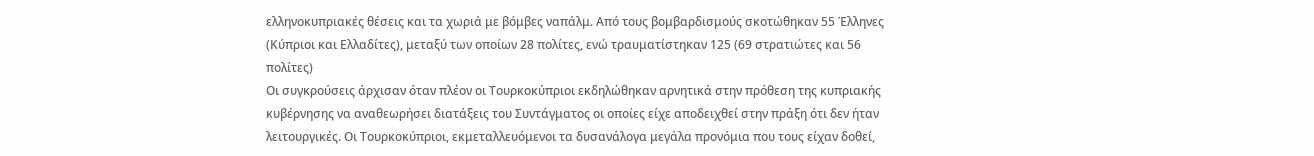ελληνοκυπριακές θέσεις και τα χωριά με βόμβες ναπάλμ. Από τους βομβαρδισμούς σκοτώθηκαν 55 Έλληνες (Κύπριοι και Ελλαδίτες), μεταξύ των οποίων 28 πολίτες, ενώ τραυματίστηκαν 125 (69 στρατιώτες και 56 πολίτες)
Οι συγκρούσεις άρχισαν όταν πλέον οι Τουρκοκύπριοι εκδηλώθηκαν αρνητικά στην πρόθεση της κυπριακής κυβέρνησης να αναθεωρήσει διατάξεις του Συντάγματος οι οποίες είχε αποδειχθεί στην πράξη ότι δεν ήταν λειτουργικές. Οι Τουρκοκύπριοι, εκμεταλλευόμενοι τα δυσανάλογα μεγάλα προνόμια που τους είχαν δοθεί,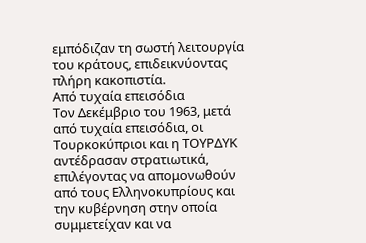εμπόδιζαν τη σωστή λειτουργία του κράτους, επιδεικνύοντας πλήρη κακοπιστία.
Από τυχαία επεισόδια
Τον Δεκέμβριο του 1963, μετά από τυχαία επεισόδια, οι Τουρκοκύπριοι και η ΤΟΥΡΔΥΚ αντέδρασαν στρατιωτικά, επιλέγοντας να απομονωθούν από τους Ελληνοκυπρίους και την κυβέρνηση στην οποία συμμετείχαν και να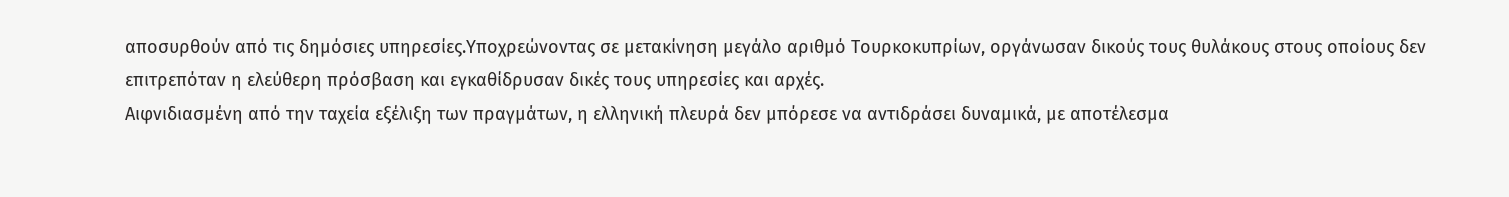αποσυρθούν από τις δημόσιες υπηρεσίες.Υποχρεώνοντας σε μετακίνηση μεγάλο αριθμό Τουρκοκυπρίων, οργάνωσαν δικούς τους θυλάκους στους οποίους δεν επιτρεπόταν η ελεύθερη πρόσβαση και εγκαθίδρυσαν δικές τους υπηρεσίες και αρχές.
Αιφνιδιασμένη από την ταχεία εξέλιξη των πραγμάτων, η ελληνική πλευρά δεν μπόρεσε να αντιδράσει δυναμικά, με αποτέλεσμα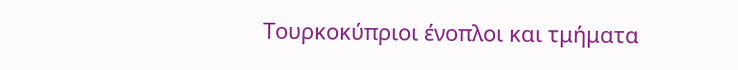Τουρκοκύπριοι ένοπλοι και τμήματα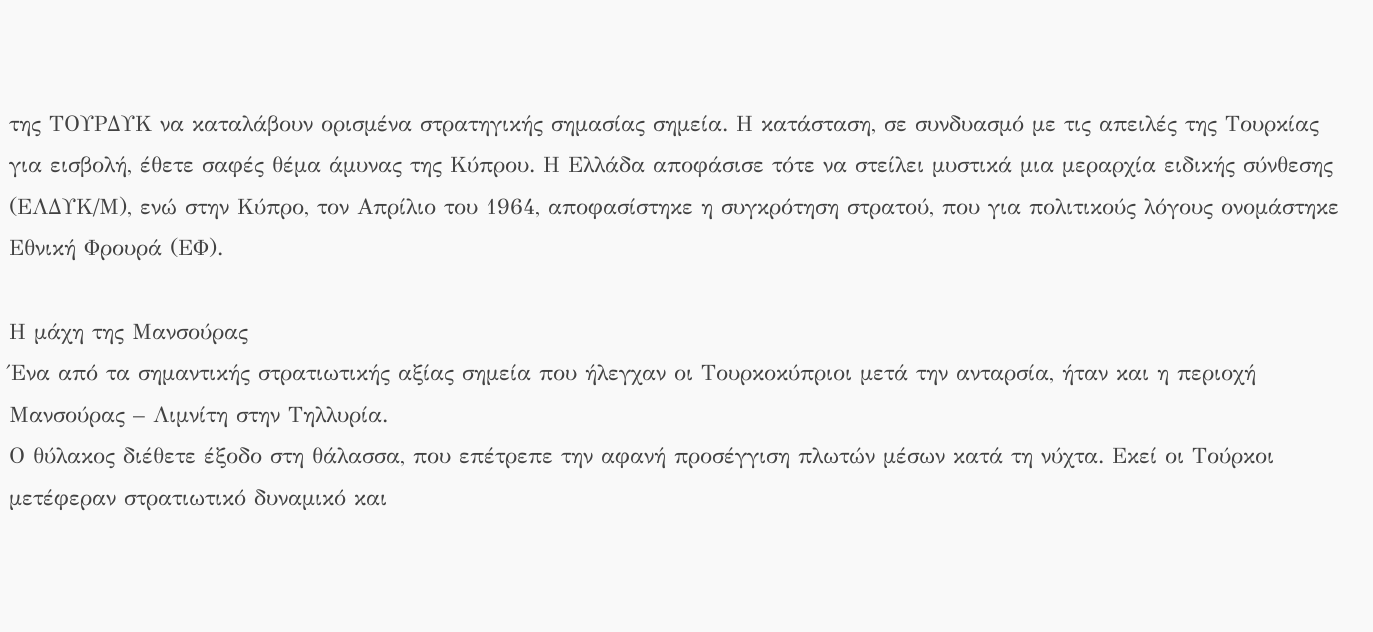της ΤΟΥΡΔΥΚ να καταλάβουν ορισμένα στρατηγικής σημασίας σημεία. Η κατάσταση, σε συνδυασμό με τις απειλές της Τουρκίας για εισβολή, έθετε σαφές θέμα άμυνας της Κύπρου. Η Ελλάδα αποφάσισε τότε να στείλει μυστικά μια μεραρχία ειδικής σύνθεσης (ΕΛΔΥΚ/Μ), ενώ στην Κύπρο, τον Απρίλιο του 1964, αποφασίστηκε η συγκρότηση στρατού, που για πολιτικούς λόγους ονομάστηκε Εθνική Φρουρά (ΕΦ).

Η μάχη της Μανσούρας
Ένα από τα σημαντικής στρατιωτικής αξίας σημεία που ήλεγχαν οι Τουρκοκύπριοι μετά την ανταρσία, ήταν και η περιοχή Μανσούρας – Λιμνίτη στην Τηλλυρία.
Ο θύλακος διέθετε έξοδο στη θάλασσα, που επέτρεπε την αφανή προσέγγιση πλωτών μέσων κατά τη νύχτα. Εκεί οι Τούρκοι μετέφεραν στρατιωτικό δυναμικό και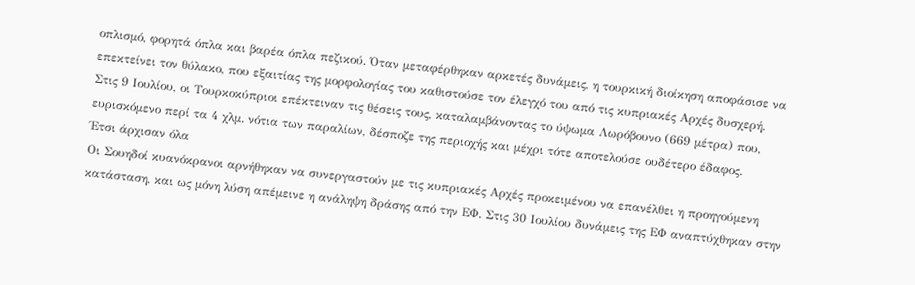οπλισμό, φορητά όπλα και βαρέα όπλα πεζικού. Όταν μεταφέρθηκαν αρκετές δυνάμεις, η τουρκική διοίκηση αποφάσισε να επεκτείνει τον θύλακο, που εξαιτίας της μορφολογίας του καθιστούσε τον έλεγχό του από τις κυπριακές Αρχές δυσχερή.
Στις 9 Ιουλίου, οι Τουρκοκύπριοι επέκτειναν τις θέσεις τους, καταλαμβάνοντας το ύψωμα Λωρόβουνο (669 μέτρα) που, ευρισκόμενο περί τα 4 χλμ. νότια των παραλίων, δέσποζε της περιοχής και μέχρι τότε αποτελούσε ουδέτερο έδαφος.
Έτσι άρχισαν όλα
Οι Σουηδοί κυανόκρανοι αρνήθηκαν να συνεργαστούν με τις κυπριακές Αρχές προκειμένου να επανέλθει η προηγούμενη κατάσταση, και ως μόνη λύση απέμεινε η ανάληψη δράσης από την ΕΦ. Στις 30 Ιουλίου δυνάμεις της ΕΦ αναπτύχθηκαν στην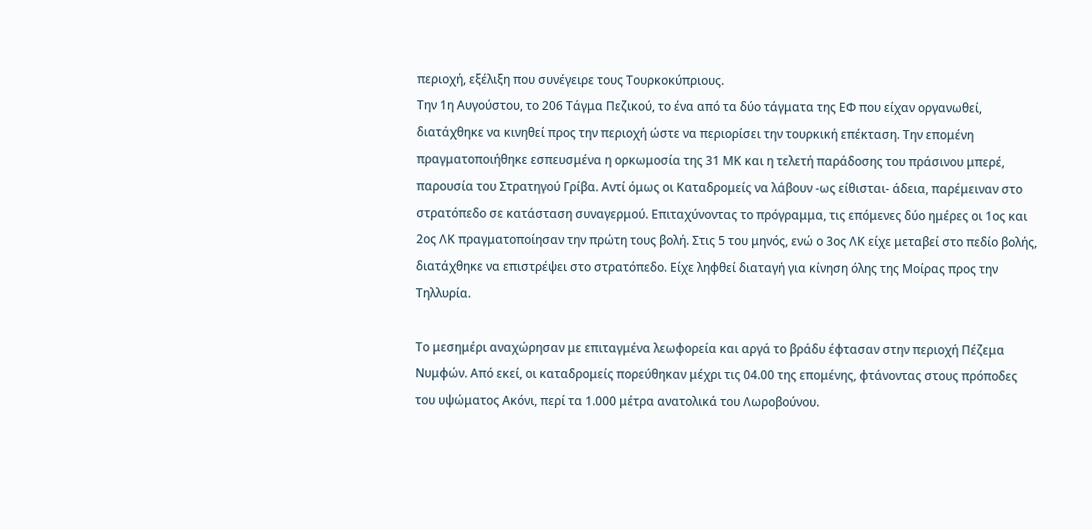περιοχή, εξέλιξη που συνέγειρε τους Τουρκοκύπριους.
Την 1η Αυγούστου, το 206 Τάγμα Πεζικού, το ένα από τα δύο τάγματα της ΕΦ που είχαν οργανωθεί, διατάχθηκε να κινηθεί προς την περιοχή ώστε να περιορίσει την τουρκική επέκταση. Την επομένη πραγματοποιήθηκε εσπευσμένα η ορκωμοσία της 31 ΜΚ και η τελετή παράδοσης του πράσινου μπερέ, παρουσία του Στρατηγού Γρίβα. Αντί όμως οι Καταδρομείς να λάβουν -ως είθισται- άδεια, παρέμειναν στο στρατόπεδο σε κατάσταση συναγερμού. Επιταχύνοντας το πρόγραμμα, τις επόμενες δύο ημέρες οι 1ος και 2ος ΛΚ πραγματοποίησαν την πρώτη τους βολή. Στις 5 του μηνός, ενώ ο 3ος ΛΚ είχε μεταβεί στο πεδίο βολής, διατάχθηκε να επιστρέψει στο στρατόπεδο. Είχε ληφθεί διαταγή για κίνηση όλης της Μοίρας προς την Τηλλυρία.

Το μεσημέρι αναχώρησαν με επιταγμένα λεωφορεία και αργά το βράδυ έφτασαν στην περιοχή Πέζεμα Νυμφών. Από εκεί, οι καταδρομείς πορεύθηκαν μέχρι τις 04.00 της επομένης, φτάνοντας στους πρόποδες του υψώματος Ακόνι, περί τα 1.000 μέτρα ανατολικά του Λωροβούνου.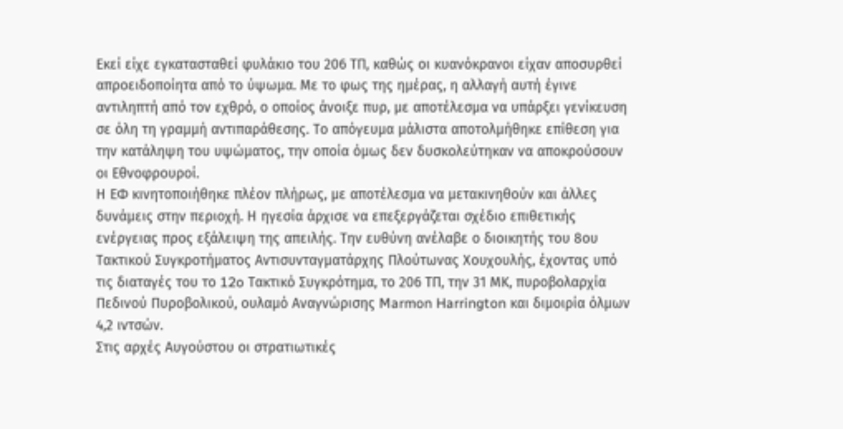Εκεί είχε εγκατασταθεί φυλάκιο του 206 ΤΠ, καθώς οι κυανόκρανοι είχαν αποσυρθεί απροειδοποίητα από το ύψωμα. Με το φως της ημέρας, η αλλαγή αυτή έγινε αντιληπτή από τον εχθρό, ο οποίος άνοιξε πυρ, με αποτέλεσμα να υπάρξει γενίκευση σε όλη τη γραμμή αντιπαράθεσης. Το απόγευμα μάλιστα αποτολμήθηκε επίθεση για την κατάληψη του υψώματος, την οποία όμως δεν δυσκολεύτηκαν να αποκρούσουν οι Εθνοφρουροί.
Η ΕΦ κινητοποιήθηκε πλέον πλήρως, με αποτέλεσμα να μετακινηθούν και άλλες δυνάμεις στην περιοχή. Η ηγεσία άρχισε να επεξεργάζεται σχέδιο επιθετικής ενέργειας προς εξάλειψη της απειλής. Την ευθύνη ανέλαβε ο διοικητής του 8ου Τακτικού Συγκροτήματος Αντισυνταγματάρχης Πλούτωνας Χουχουλής, έχοντας υπό τις διαταγές του το 12o Τακτικό Συγκρότημα, το 206 ΤΠ, την 31 ΜΚ, πυροβολαρχία Πεδινού Πυροβολικού, ουλαμό Αναγνώρισης Marmon Harrington και διμοιρία όλμων 4,2 ιντσών.
Στις αρχές Αυγούστου οι στρατιωτικές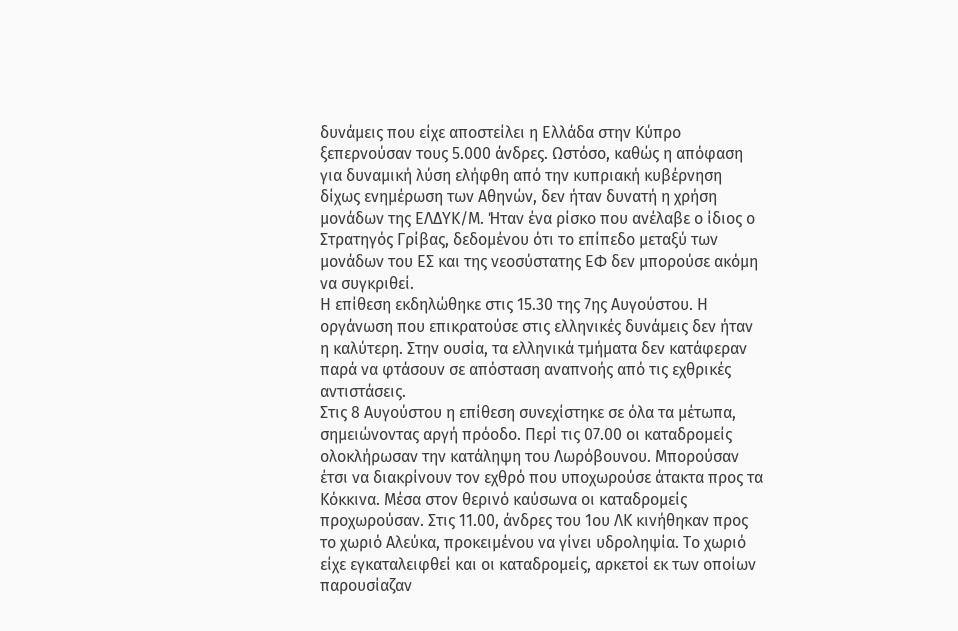δυνάμεις που είχε αποστείλει η Ελλάδα στην Κύπρο ξεπερνούσαν τους 5.000 άνδρες. Ωστόσο, καθώς η απόφαση για δυναμική λύση ελήφθη από την κυπριακή κυβέρνηση δίχως ενημέρωση των Αθηνών, δεν ήταν δυνατή η χρήση μονάδων της ΕΛΔΥΚ/Μ. Ήταν ένα ρίσκο που ανέλαβε ο ίδιος ο Στρατηγός Γρίβας, δεδομένου ότι το επίπεδο μεταξύ των μονάδων του ΕΣ και της νεοσύστατης ΕΦ δεν μπορούσε ακόμη να συγκριθεί.
Η επίθεση εκδηλώθηκε στις 15.30 της 7ης Αυγούστου. Η οργάνωση που επικρατούσε στις ελληνικές δυνάμεις δεν ήταν η καλύτερη. Στην ουσία, τα ελληνικά τμήματα δεν κατάφεραν παρά να φτάσουν σε απόσταση αναπνοής από τις εχθρικές αντιστάσεις.
Στις 8 Αυγούστου η επίθεση συνεχίστηκε σε όλα τα μέτωπα, σημειώνοντας αργή πρόοδο. Περί τις 07.00 οι καταδρομείς ολοκλήρωσαν την κατάληψη του Λωρόβουνου. Μπορούσαν έτσι να διακρίνουν τον εχθρό που υποχωρούσε άτακτα προς τα Κόκκινα. Μέσα στον θερινό καύσωνα οι καταδρομείς προχωρούσαν. Στις 11.00, άνδρες του 1ου ΛΚ κινήθηκαν προς το χωριό Αλεύκα, προκειμένου να γίνει υδροληψία. Το χωριό είχε εγκαταλειφθεί και οι καταδρομείς, αρκετοί εκ των οποίων παρουσίαζαν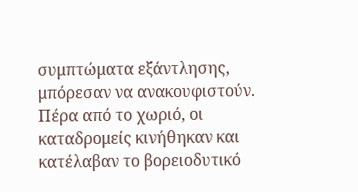συμπτώματα εξάντλησης, μπόρεσαν να ανακουφιστούν. Πέρα από το χωριό, οι καταδρομείς κινήθηκαν και κατέλαβαν το βορειοδυτικό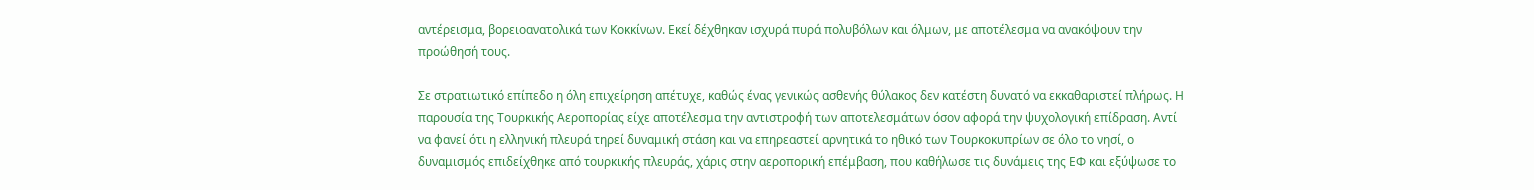αντέρεισμα, βορειοανατολικά των Κοκκίνων. Εκεί δέχθηκαν ισχυρά πυρά πολυβόλων και όλμων, με αποτέλεσμα να ανακόψουν την προώθησή τους.

Σε στρατιωτικό επίπεδο η όλη επιχείρηση απέτυχε, καθώς ένας γενικώς ασθενής θύλακος δεν κατέστη δυνατό να εκκαθαριστεί πλήρως. Η παρουσία της Τουρκικής Αεροπορίας είχε αποτέλεσμα την αντιστροφή των αποτελεσμάτων όσον αφορά την ψυχολογική επίδραση. Αντί να φανεί ότι η ελληνική πλευρά τηρεί δυναμική στάση και να επηρεαστεί αρνητικά το ηθικό των Τουρκοκυπρίων σε όλο το νησί, ο δυναμισμός επιδείχθηκε από τουρκικής πλευράς, χάρις στην αεροπορική επέμβαση, που καθήλωσε τις δυνάμεις της ΕΦ και εξύψωσε το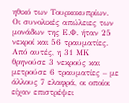ηθικό των Τουρκοκυπρίων.
Οι συνολικές απώλειες των μονάδων της Ε.Φ. ήταν 25 νεκροί και 56 τραυματίες. Από αυτές, η 31 ΜΚ θρηνούσε 3 νεκρούς και μετρούσε 6 τραυματίες – με άλλους 7 ελαφρά, οι οποίοι είχαν επιστρέψει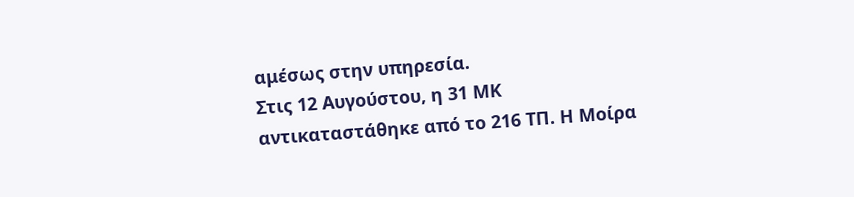αμέσως στην υπηρεσία.
Στις 12 Αυγούστου, η 31 ΜΚ αντικαταστάθηκε από το 216 ΤΠ. Η Μοίρα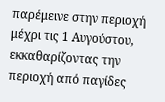παρέμεινε στην περιοχή μέχρι τις 1 Αυγούστου, εκκαθαρίζοντας την περιοχή από παγίδες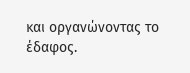και οργανώνοντας το έδαφος.